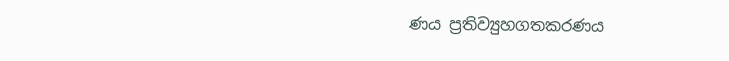ණය ප්‍රතිව්‍යුහගතකරණය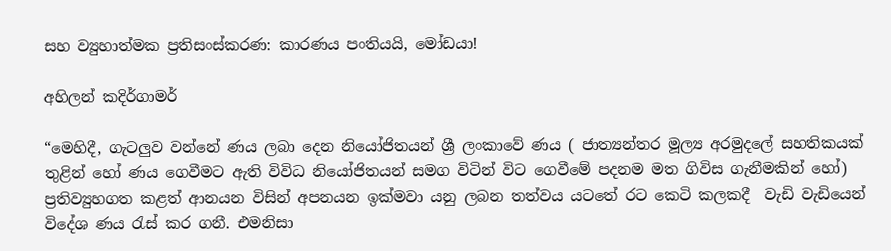සහ ව්‍යුහාත්මක ප්‍රතිසංස්කරණ: කාරණය පංතියයි, මෝඩයා!

අහිලන් කදිර්ගාමර්

“මෙහිදී, ගැටලුව වන්නේ ණය ලබා දෙන නියෝජිතයන් ශ්‍රී ලංකාවේ ණය ( ජාත්‍යන්තර මූල්‍ය අරමුදලේ සහතිකයක් තුළින් හෝ ණය ගෙවීමට ඇති විවිධ නියෝජිතයන් සමග විටින් විට ගෙවීමේ පදනම මත ගිවිස ගැනීමකින් හෝ) ප්‍රතිව්‍යුහගත කළත් ආනයන විසින් අපනයන ඉක්මවා යනු ලබන තත්වය යටතේ රට කෙටි කලකදී  වැඩි වැඩියෙන් විදේශ ණය රැස් කර ගනී. එමනිසා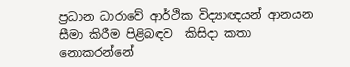ප්‍රධාන ධාරාවේ ආර්ථික විද්‍යාඥයන් ආනයන සීමා කිරීම පිළිබඳව  කිසිදා කතා නොකරන්නේ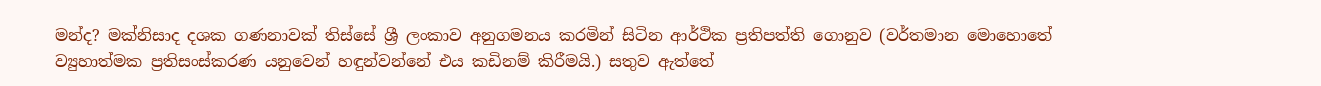මන්ද? මක්නිසාද දශක ගණනාවක් තිස්සේ ශ්‍රී ලංකාව අනුගමනය කරමින් සිටින ආර්ථික ප්‍රතිපත්ති ගොනුව (වර්තමාන මොහොතේ ව්‍යුහාත්මක ප්‍රතිසංස්කරණ යනුවෙන් හඳුන්වන්නේ එය කඩිනම් කිරීමයි.) සතුව ඇත්තේ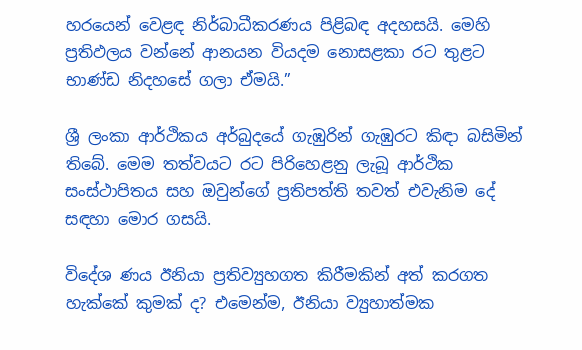හරයෙන් වෙළඳ නිර්බාධීකරණය පිළිබඳ අදහසයි. මෙහි ප්‍රතිඵලය වන්නේ ආනයන වියදම නොසළකා රට තුළට භාණ්ඩ නිදහසේ ගලා ඒමයි.”

ශ්‍රී ලංකා ආර්ථිකය අර්බුදයේ ගැඹුරින් ගැඹුරට කිඳා බසිමින් තිබේ. මෙම තත්වයට රට පිරිහෙළනු ලැබූ ආර්ථික සංස්ථාපිතය සහ ඔවුන්ගේ ප්‍රතිපත්ති තවත් එවැනිම දේ සඳහා මොර ගසයි.

විදේශ ණය ඊනියා ප්‍රතිව්‍යුහගත කිරීමකින් අත් කරගත හැක්කේ කුමක් ද? එමෙන්ම, ඊනියා ව්‍යුහාත්මක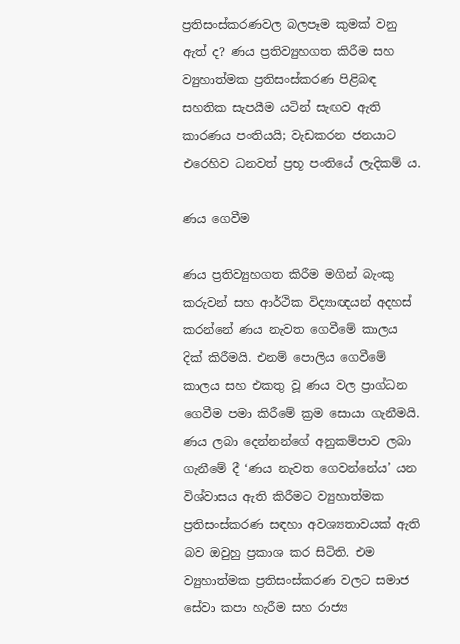ප්‍රතිසංස්කරණවල බලපෑම කුමක් වනු ඇත් ද? ණය ප්‍රතිව්‍යුහගත කිරීම සහ ව්‍යුහාත්මක ප්‍රතිසංස්කරණ පිළිබඳ සහතික සැපයීම යටින් සැඟව ඇති කාරණය පංතියයි; වැඩකරන ජනයාට එරෙහිව ධනවත් ප්‍රභූ පංතියේ ලැදිකම් ය.

ණය ගෙවීම

ණය ප්‍රතිව්‍යුහගත කිරීම මගින් බැංකු කරුවන් සහ ආර්ථික විද්‍යාඥයන් අදහස් කරන්නේ ණය නැවත ගෙවීමේ කාලය දික් කිරීමයි. එනම් පොලිය ගෙවීමේ කාලය සහ එකතු වූ ණය වල ප්‍රාග්ධන ගෙවීම පමා කිරීමේ ක්‍රම සොයා ගැනීමයි. ණය ලබා දෙන්නන්ගේ අනුකම්පාව ලබා ගැනීමේ දී ‘ණය නැවත ගෙවන්නේය’ යන විශ්වාසය ඇති කිරීමට ව්‍යුහාත්මක ප්‍රතිසංස්කරණ සඳහා අවශ්‍යතාවයක් ඇති බව ඔවුහු ප්‍රකාශ කර සිටිති. එම ව්‍යුහාත්මක ප්‍රතිසංස්කරණ වලට සමාජ සේවා කපා හැරීම සහ රාජ්‍ය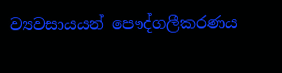ව්‍යවසායයන් පෞද්ගලීකරණය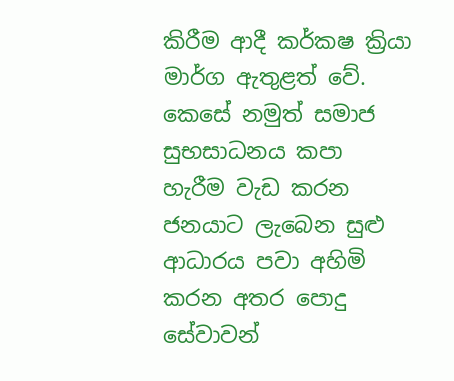කිරීම ආදී කර්කෂ ක්‍රියා මාර්ග ඇතුළත් වේ. කෙසේ නමුත් සමාජ සුභසාධනය කපා හැරීම වැඩ කරන ජනයාට ලැබෙන සුළු ආධාරය පවා අහිමි කරන අතර පොදු සේවාවන්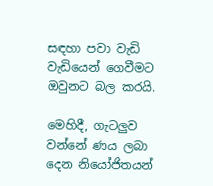සඳහා පවා වැඩි වැඩියෙන් ගෙවීමට ඔවුනට බල කරයි.

මෙහිදී, ගැටලුව වන්නේ ණය ලබා දෙන නියෝජිතයන්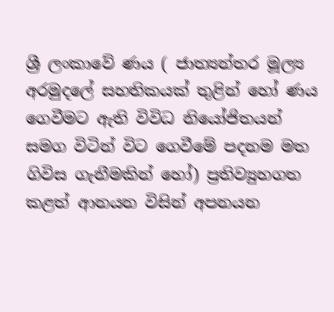ශ්‍රී ලංකාවේ ණය ( ජාත්‍යන්තර මූල්‍ය අරමුදලේ සහතිකයක් තුළින් හෝ ණය ගෙවීමට ඇති විවිධ නියෝජිතයන් සමග විටින් විට ගෙවීමේ පදනම මත ගිවිස ගැනීමකින් හෝ) ප්‍රතිව්‍යුහගත කළත් ආනයන විසින් අපනයන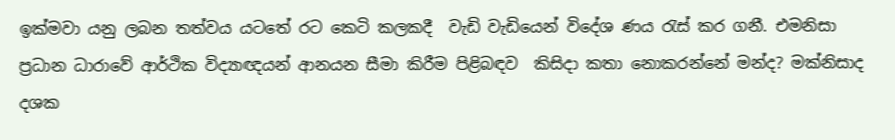ඉක්මවා යනු ලබන තත්වය යටතේ රට කෙටි කලකදී  වැඩි වැඩියෙන් විදේශ ණය රැස් කර ගනී. එමනිසා ප්‍රධාන ධාරාවේ ආර්ථික විද්‍යාඥයන් ආනයන සීමා කිරීම පිළිබඳව  කිසිදා කතා නොකරන්නේ මන්ද? මක්නිසාද දශක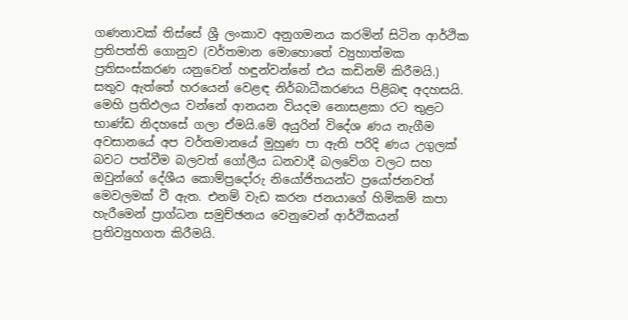ගණනාවක් තිස්සේ ශ්‍රී ලංකාව අනුගමනය කරමින් සිටින ආර්ථික ප්‍රතිපත්ති ගොනුව (වර්තමාන මොහොතේ ව්‍යුහාත්මක ප්‍රතිසංස්කරණ යනුවෙන් හඳුන්වන්නේ එය කඩිනම් කිරීමයි.) සතුව ඇත්තේ හරයෙන් වෙළඳ නිර්බාධීකරණය පිළිබඳ අදහසයි. මෙහි ප්‍රතිඵලය වන්නේ ආනයන වියදම නොසළකා රට තුළට භාණ්ඩ නිදහසේ ගලා ඒමයි.මේ අයුරින් විදේශ ණය නැගීම අවසානයේ අප වර්තමානයේ මුහුණ පා ඇති පරිදි ණය උගුලක් බවට පත්වීම බලවත් ගෝලීය ධනවාදී බලවේග වලට සහ ඔවුන්ගේ දේශීය කොම්ප්‍රදෝරු නියෝජිතයන්ට ප්‍රයෝජනවත් මෙවලමක් වී ඇත. එනම් වැඩ කරන ජනයාගේ හිමිකම් කපා හැරීමෙන් ප්‍රාග්ධන සමුච්ඡනය වෙනුවෙන් ආර්ථිකයන් ප්‍රතිව්‍යුහගත කිරීමයි.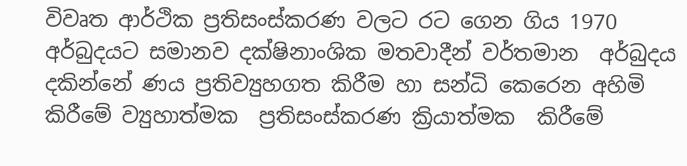විවෘත ආර්ථික ප්‍රතිසංස්කරණ වලට රට ගෙන ගිය 1970 අර්බුදයට සමානව දක්ෂිනාංශික මතවාදීන් වර්තමාන  අර්බුදය දකින්නේ ණය ප්‍රතිව්‍යුහගත කිරීම හා සන්ධි කෙරෙන අහිමි කිරීමේ ව්‍යුහාත්මක  ප්‍රතිසංස්කරණ ක්‍රියාත්මක  කිරීමේ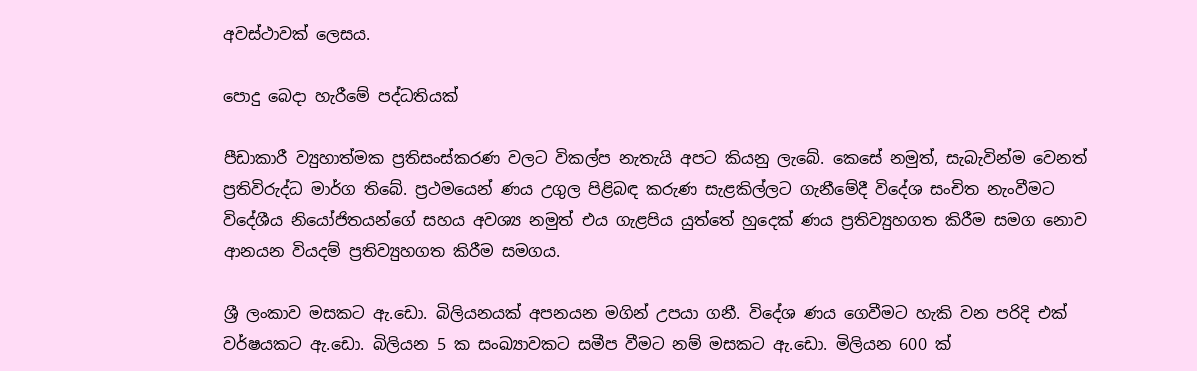අවස්ථාවක් ලෙසය.

පොදු බෙදා හැරීමේ පද්ධතියක්

පීඩාකාරී ව්‍යුහාත්මක ප්‍රතිසංස්කරණ වලට විකල්ප නැතැයි අපට කියනු ලැබේ. කෙසේ නමුත්, සැබැවින්ම වෙනත් ප්‍රතිවිරුද්ධ මාර්ග තිබේ. ප්‍රථමයෙන් ණය උගුල පිළිබඳ කරුණ සැළකිල්ලට ගැනීමේදී විදේශ සංචිත නැංවීමට විදේශීය නියෝජිතයන්ගේ සහය අවශ්‍ය නමුත් එය ගැළපිය යුත්තේ හුදෙක් ණය ප්‍රතිව්‍යුහගත කිරීම සමග නොව ආනයන වියදම් ප්‍රතිව්‍යුහගත කිරීම සමගය.

ශ්‍රී ලංකාව මසකට ඇ.ඩො. බිලියනයක් අපනයන මගින් උපයා ගනී. විදේශ ණය ගෙවීමට හැකි වන පරිදි එක් වර්ෂයකට ඇ.ඩො. බිලියන 5 ක සංඛ්‍යාවකට සමීප වීමට නම් මසකට ඇ.ඩො. මිලියන 600 ක්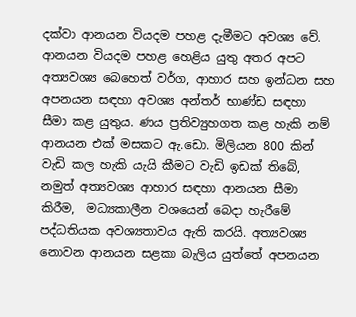දක්වා ආනයන වියදම පහළ දැමීමට අවශ්‍ය වේ. ආනයන වියදම පහළ හෙළිය යුතු අතර අපට අත්‍යවශ්‍ය බෙහෙත් වර්ග, ආහාර සහ ඉන්ධන සහ අපනයන සඳහා අවශ්‍ය අන්තර් භාණ්ඩ සඳහා සීමා කළ යුතුය. ණය ප්‍රතිව්‍යුහගත කළ හැකි නම් ආනයන එක් මසකට ඇ.ඩො. මිලියන 800 කින් වැඩි කල හැකි යැයි කීමට වැඩි ඉඩක් තිබේ, නමුත් අත්‍යවශ්‍ය ආහාර සඳහා ආනයන සීමා කිරීම,  මධ්‍යකාලීන වශයෙන් බෙදා හැරීමේ පද්ධතියක අවශ්‍යතාවය ඇති කරයි. අත්‍යවශ්‍ය නොවන ආනයන සළකා බැලිය යුත්තේ අපනයන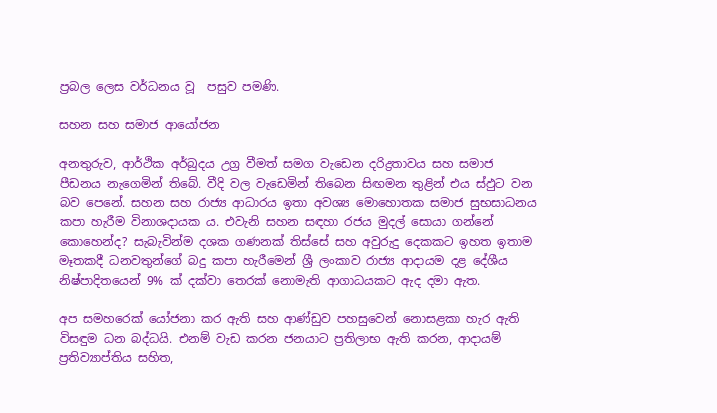ප්‍රබල ලෙස වර්ධනය වූ  පසුව පමණි.

සහන සහ සමාජ ආයෝජන

අනතුරුව, ආර්ථික අර්බුදය උග්‍ර වීමත් සමග වැඩෙන දරිද්‍රතාවය සහ සමාජ පීඩනය නැගෙමින් තිබේ. වීදි වල වැඩෙමින් තිබෙන සිඟමන තුළින් එය ස්ඵුට වන බව පෙනේ. සහන සහ රාජ්‍ය ආධාරය ඉතා අවශ්‍ය මොහොතක සමාජ සුභසාධනය කපා හැරීම විනාශදායක ය. එවැනි සහන සඳහා රජය මුදල් සොයා ගන්නේ කොහෙන්ද? සැබැවින්ම දශක ගණනක් තිස්සේ සහ අවුරුදු දෙකකට ඉහත ඉතාම මෑතකදී ධනවතුන්ගේ බදු කපා හැරීමෙන් ශ්‍රී ලංකාව රාජ්‍ය ආදායම දළ දේශීය නිෂ්පාදිතයෙන් 9% ක් දක්වා තෙරක් නොමැති ආගාධයකට ඇද දමා ඇත.

අප සමහරෙක් යෝජනා කර ඇති සහ ආණ්ඩුව පහසුවෙන් නොසළකා හැර ඇති විසඳුම ධන බද්ධයි. එනම් වැඩ කරන ජනයාට ප්‍රතිලාභ ඇති කරන, ආදායම් ප්‍රතිව්‍යාප්තිය සහිත,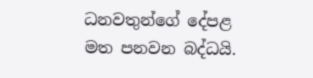ධනවතුන්ගේ දේපළ මත පනවන බද්ධයි.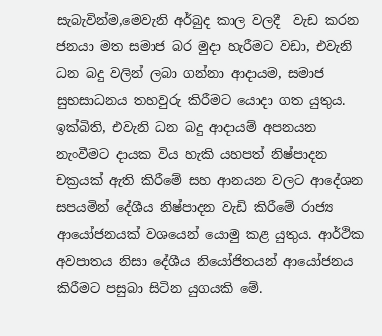සැබැවින්ම,මෙවැනි අර්බුද කාල වලදී  වැඩ කරන ජනයා මත සමාජ බර මුදා හැරීමට වඩා, එවැනි ධන බදු වලින් ලබා ගන්නා ආදායම, සමාජ සුභසාධනය තහවුරු කිරීමට යොදා ගත යුතුය. ඉක්බිති, එවැනි ධන බදු ආදායම් අපනයන නැංවීමට දායක විය හැකි යහපත් නිෂ්පාදන චක්‍රයක් ඇති කිරීමේ සහ ආනයන වලට ආදේශන සපයමින් දේශීය නිෂ්පාදන වැඩි කිරීමේ රාජ්‍ය ආයෝජනයක් වශයෙන් යොමු කළ යුතුය. ආර්ථික අවපාතය නිසා දේශීය නියෝජිතයන් ආයෝජනය කිරීමට පසුබා සිටින යුගයකි මේ.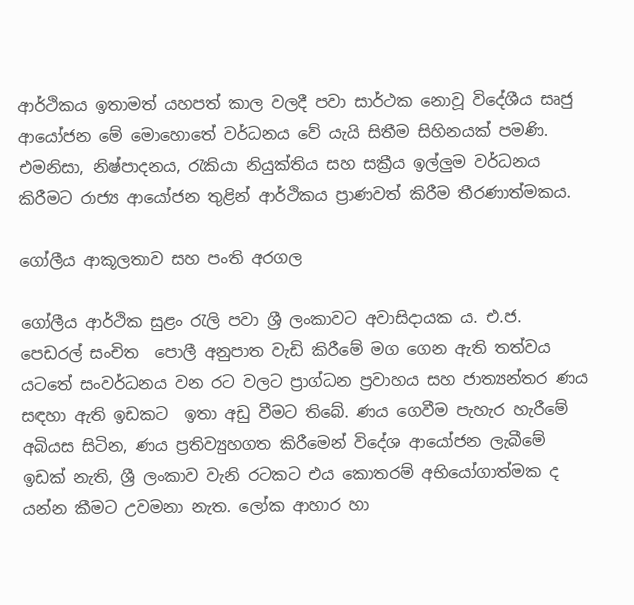ආර්ථිකය ඉතාමත් යහපත් කාල වලදී පවා සාර්ථක නොවූ විදේශීය සෘජු ආයෝජන මේ මොහොතේ වර්ධනය වේ යැයි සිතීම සිහිනයක් පමණි. එමනිසා, නිෂ්පාදනය, රැකියා නියුක්තිය සහ සක්‍රීය ඉල්ලුම වර්ධනය කිරීමට රාජ්‍ය ආයෝජන තුළින් ආර්ථිකය ප්‍රාණවත් කිරීම තීරණාත්මකය.

ගෝලීය ආකූලතාව සහ පංති අරගල

ගෝලීය ආර්ථික සුළං රැලි පවා ශ්‍රී ලංකාවට අවාසිදායක ය. එ.ජ. පෙඩරල් සංචිත  පොලී අනුපාත වැඩි කිරීමේ මග ගෙන ඇති තත්වය යටතේ සංවර්ධනය වන රට වලට ප්‍රාග්ධන ප්‍රවාහය සහ ජාත්‍යන්තර ණය සඳහා ඇති ඉඩකට  ඉතා අඩු වීමට තිබේ. ණය ගෙවීම පැහැර හැරීමේ අබියස සිටින, ණය ප්‍රතිව්‍යුහගත කිරීමෙන් විදේශ ආයෝජන ලැබීමේ ඉඩක් නැති, ශ්‍රී ලංකාව වැනි රටකට එය කොතරම් අභියෝගාත්මක ද යන්න කීමට උවමනා නැත. ලෝක ආහාර හා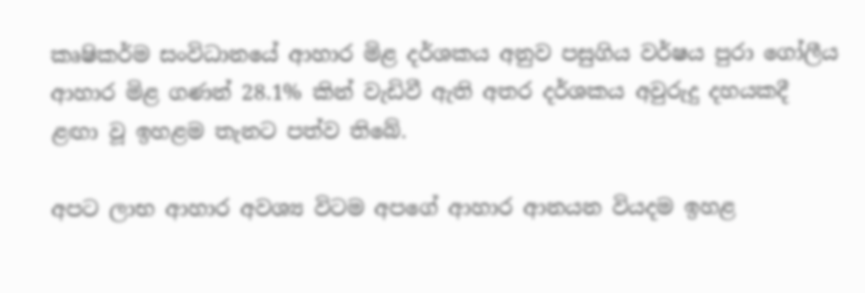කෘෂිකර්ම සංවිධානයේ ආහාර මිළ දර්ශකය අනුව පසුගිය වර්ෂය පුරා ගෝලීය ආහාර මිළ ගණන් 28.1% කින් වැඩිවී ඇති අතර දර්ශකය අවුරුදු දහයකදී ළඟා වූ ඉහළම තැනට පත්ව තිබේ.

අපට ලාභ ආහාර අවශ්‍ය විටම අපගේ ආහාර ආනයන වියදම ඉහළ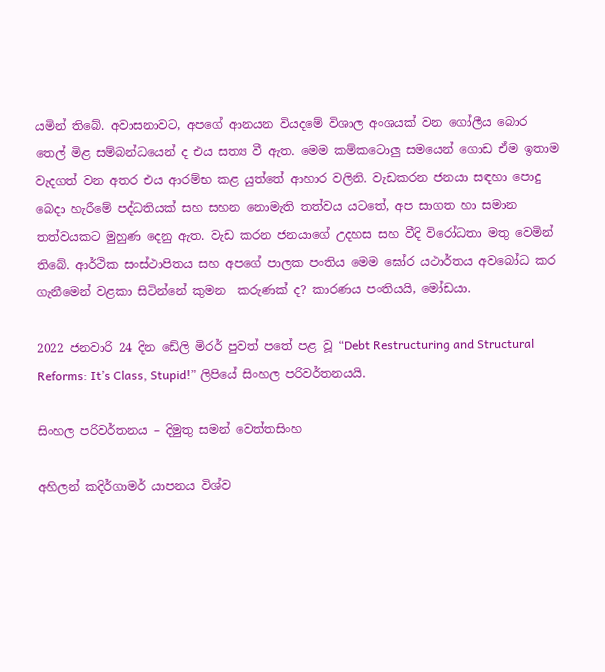යමින් තිබේ. අවාසනාවට, අපගේ ආනයන වියදමේ විශාල අංශයක් වන ගෝලීය බොර තෙල් මිළ සම්බන්ධයෙන් ද එය සත්‍ය වී ඇත. මෙම කම්කටොලු සමයෙන් ගොඩ ඒම ඉතාම වැදගත් වන අතර එය ආරම්භ කළ යුත්තේ ආහාර වලිනි. වැඩකරන ජනයා සඳහා පොදු බෙදා හැරීමේ පද්ධතියක් සහ සහන නොමැති තත්වය යටතේ, අප සාගත හා සමාන තත්වයකට මුහුණ දෙනු ඇත. වැඩ කරන ජනයාගේ උදහස සහ වීදි විරෝධතා මතු වෙමින් තිබේ. ආර්ථික සංස්ථාපිතය සහ අපගේ පාලක පංතිය මෙම ඝෝර යථාර්තය අවබෝධ කර ගැනීමෙන් වළකා සිටින්නේ කුමන  කරුණක් ද? කාරණය පංතියයි, මෝඩයා.

2022 ජනවාරි 24 දින ඩේලි මිරර් පුවත් පතේ පළ වූ “Debt Restructuring and Structural Reforms: It’s Class, Stupid!” ලිපියේ සිංහල පරිවර්තනයයි.

සිංහල පරිවර්තනය – දිමුතු සමන් වෙත්තසිංහ

අහිලන් කදිර්ගාමර් යාපනය විශ්ව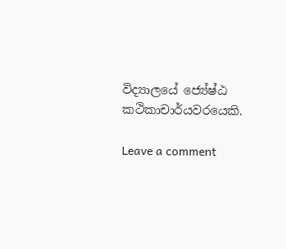විද්‍යාලයේ ජ්‍යේෂ්ඨ කථිකාචාර්යවරයෙකි.

Leave a comment